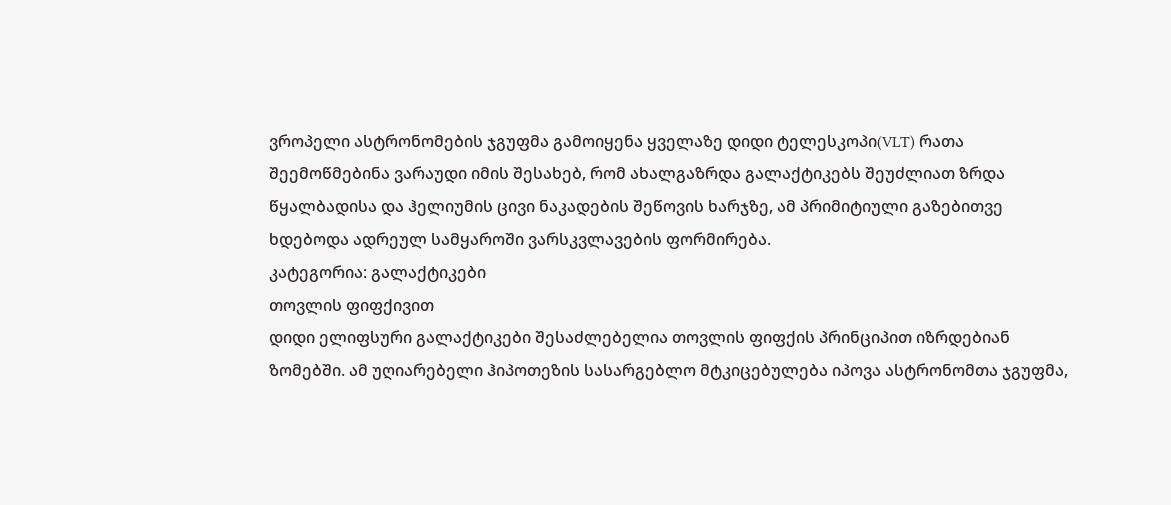ვროპელი ასტრონომების ჯგუფმა გამოიყენა ყველაზე დიდი ტელესკოპი(VLT) რათა შეემოწმებინა ვარაუდი იმის შესახებ, რომ ახალგაზრდა გალაქტიკებს შეუძლიათ ზრდა წყალბადისა და ჰელიუმის ცივი ნაკადების შეწოვის ხარჯზე, ამ პრიმიტიული გაზებითვე ხდებოდა ადრეულ სამყაროში ვარსკვლავების ფორმირება.
კატეგორია: გალაქტიკები
თოვლის ფიფქივით
დიდი ელიფსური გალაქტიკები შესაძლებელია თოვლის ფიფქის პრინციპით იზრდებიან ზომებში. ამ უღიარებელი ჰიპოთეზის სასარგებლო მტკიცებულება იპოვა ასტრონომთა ჯგუფმა,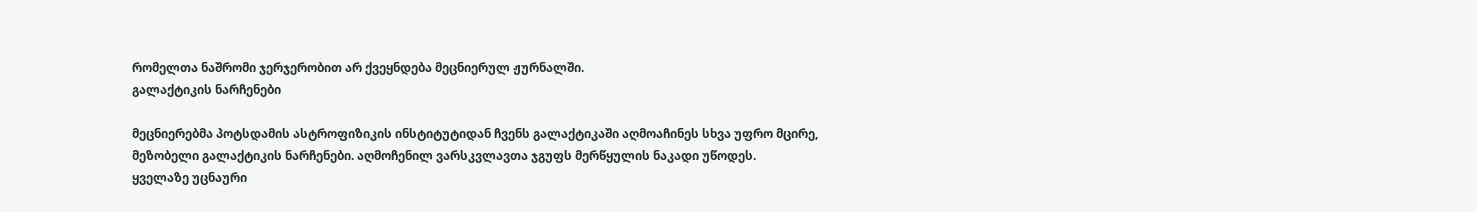რომელთა ნაშრომი ჯერჯერობით არ ქვეყნდება მეცნიერულ ჟურნალში.
გალაქტიკის ნარჩენები

მეცნიერებმა პოტსდამის ასტროფიზიკის ინსტიტუტიდან ჩვენს გალაქტიკაში აღმოაჩინეს სხვა უფრო მცირე, მეზობელი გალაქტიკის ნარჩენები. აღმოჩენილ ვარსკვლავთა ჯგუფს მერწყულის ნაკადი უწოდეს.
ყველაზე უცნაური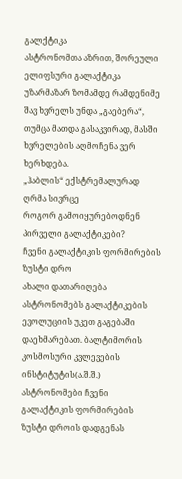გალქტიკა
ასტრონომთა აზრით, შორეული ელიფსური გალაქტიკა უზარმაზარ ზომამდე რამდენიმე შავ ხვრელს უნდა „გაებერა“, თუმცა მათდა გასაკვირად, მასში ხვრელების აღმოჩენა ვერ ხერხდება.
„ჰაბლის“ ექსტრემალურად ღრმა სივრცე
როგორ გამოიყურებოდნენ პირველი გალაქტიკები?
ჩვენი გალაქტიკის ფორმირების ზუსტი დრო
ახალი დათარიღება ასტრონომებს გალაქტიკების ევოლუციის უკეთ გაგებაში დაეხმარებათ. ბალტიმორის კოსმოსური კვლევების ინსტიტუტის(ა.შ.შ.) ასტრონომები ჩვენი გალაქტიკის ფორმირების ზუსტი დროის დადგენას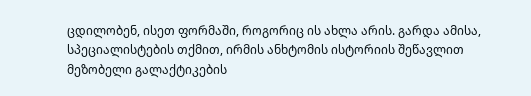ცდილობენ, ისეთ ფორმაში, როგორიც ის ახლა არის. გარდა ამისა, სპეციალისტების თქმით, ირმის ანხტომის ისტორიის შეწავლით მეზობელი გალაქტიკების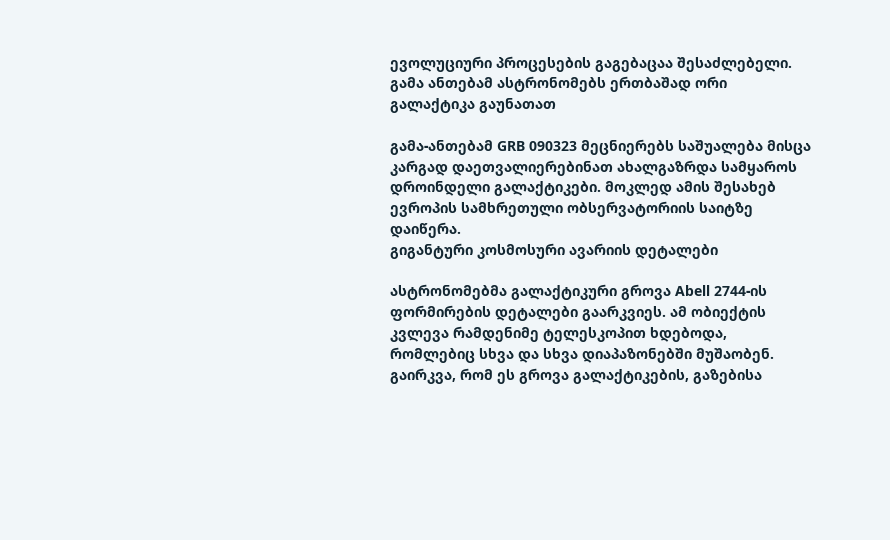ევოლუციური პროცესების გაგებაცაა შესაძლებელი.
გამა ანთებამ ასტრონომებს ერთბაშად ორი გალაქტიკა გაუნათათ

გამა-ანთებამ GRB 090323 მეცნიერებს საშუალება მისცა კარგად დაეთვალიერებინათ ახალგაზრდა სამყაროს დროინდელი გალაქტიკები. მოკლედ ამის შესახებ ევროპის სამხრეთული ობსერვატორიის საიტზე დაიწერა.
გიგანტური კოსმოსური ავარიის დეტალები

ასტრონომებმა გალაქტიკური გროვა Abell 2744-ის ფორმირების დეტალები გაარკვიეს. ამ ობიექტის კვლევა რამდენიმე ტელესკოპით ხდებოდა, რომლებიც სხვა და სხვა დიაპაზონებში მუშაობენ. გაირკვა, რომ ეს გროვა გალაქტიკების, გაზებისა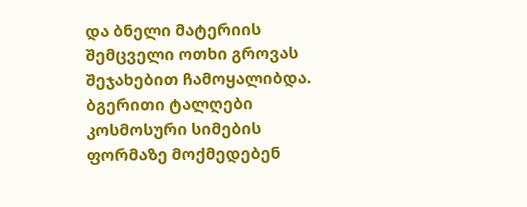და ბნელი მატერიის შემცველი ოთხი გროვას შეჯახებით ჩამოყალიბდა.
ბგერითი ტალღები კოსმოსური სიმების ფორმაზე მოქმედებენ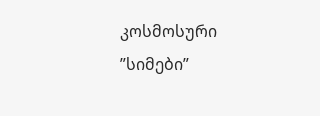კოსმოსური ”სიმები”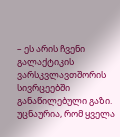– ეს არის ჩვენი გალაქტიკის ვარსკვლავთშორის სივრცეებში განაწილებული გაზი. უცნაურია, რომ ყველა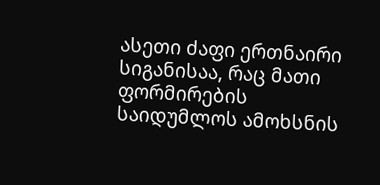ასეთი ძაფი ერთნაირი სიგანისაა, რაც მათი ფორმირების საიდუმლოს ამოხსნის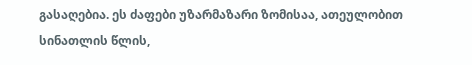გასაღებია. ეს ძაფები უზარმაზარი ზომისაა, ათეულობით სინათლის წლის,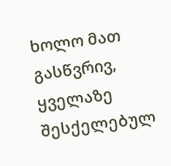ხოლო მათ გასწვრივ, ყველაზე შესქელებულ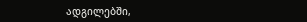ადგილებში,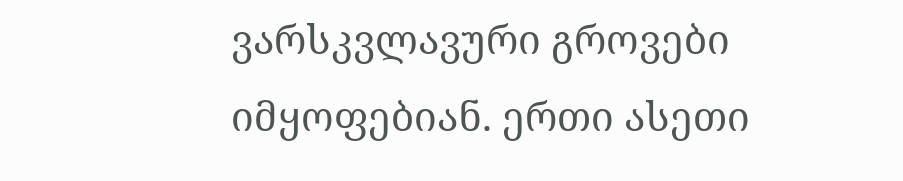ვარსკვლავური გროვები იმყოფებიან. ერთი ასეთი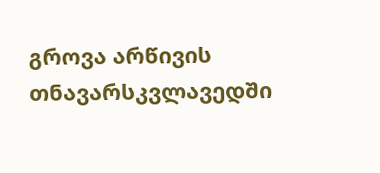გროვა არწივის თნავარსკვლავედში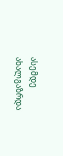ასემდე ახალგაზრდა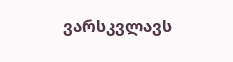ვარსკვლავს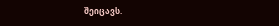შეიცავს.